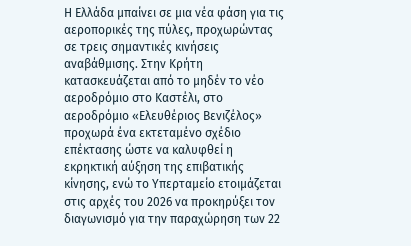Η Ελλάδα μπαίνει σε μια νέα φάση για τις αεροπορικές της πύλες, προχωρώντας σε τρεις σημαντικές κινήσεις αναβάθμισης. Στην Κρήτη κατασκευάζεται από το μηδέν το νέο αεροδρόμιο στο Καστέλι, στο αεροδρόμιο «Ελευθέριος Βενιζέλος» προχωρά ένα εκτεταμένο σχέδιο επέκτασης ώστε να καλυφθεί η εκρηκτική αύξηση της επιβατικής κίνησης, ενώ το Υπερταμείο ετοιμάζεται στις αρχές του 2026 να προκηρύξει τον διαγωνισμό για την παραχώρηση των 22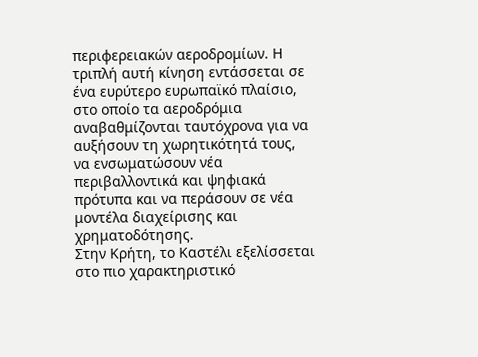περιφερειακών αεροδρομίων. Η τριπλή αυτή κίνηση εντάσσεται σε ένα ευρύτερο ευρωπαϊκό πλαίσιο, στο οποίο τα αεροδρόμια αναβαθμίζονται ταυτόχρονα για να αυξήσουν τη χωρητικότητά τους, να ενσωματώσουν νέα περιβαλλοντικά και ψηφιακά πρότυπα και να περάσουν σε νέα μοντέλα διαχείρισης και χρηματοδότησης.
Στην Κρήτη, το Καστέλι εξελίσσεται στο πιο χαρακτηριστικό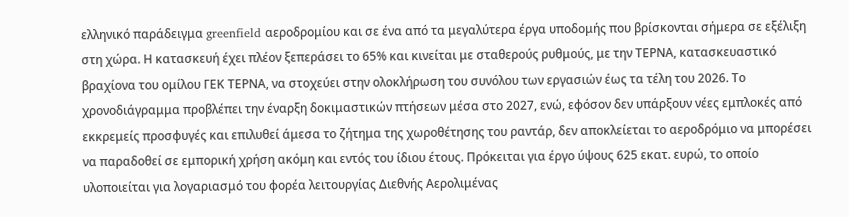ελληνικό παράδειγμα greenfield αεροδρομίου και σε ένα από τα μεγαλύτερα έργα υποδομής που βρίσκονται σήμερα σε εξέλιξη στη χώρα. Η κατασκευή έχει πλέον ξεπεράσει το 65% και κινείται με σταθερούς ρυθμούς, με την ΤΕΡΝΑ, κατασκευαστικό βραχίονα του ομίλου ΓΕΚ ΤΕΡΝΑ, να στοχεύει στην ολοκλήρωση του συνόλου των εργασιών έως τα τέλη του 2026. Το χρονοδιάγραμμα προβλέπει την έναρξη δοκιμαστικών πτήσεων μέσα στο 2027, ενώ, εφόσον δεν υπάρξουν νέες εμπλοκές από εκκρεμείς προσφυγές και επιλυθεί άμεσα το ζήτημα της χωροθέτησης του ραντάρ, δεν αποκλείεται το αεροδρόμιο να μπορέσει να παραδοθεί σε εμπορική χρήση ακόμη και εντός του ίδιου έτους. Πρόκειται για έργο ύψους 625 εκατ. ευρώ, το οποίο υλοποιείται για λογαριασμό του φορέα λειτουργίας Διεθνής Αερολιμένας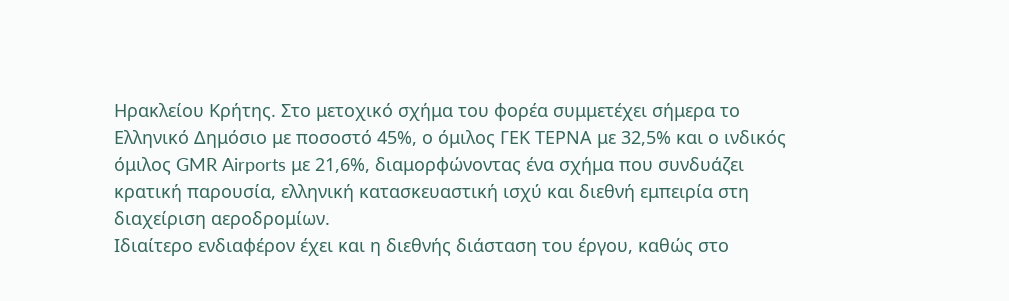Ηρακλείου Κρήτης. Στο μετοχικό σχήμα του φορέα συμμετέχει σήμερα το Ελληνικό Δημόσιο με ποσοστό 45%, ο όμιλος ΓΕΚ ΤΕΡΝΑ με 32,5% και ο ινδικός όμιλος GMR Airports με 21,6%, διαμορφώνοντας ένα σχήμα που συνδυάζει κρατική παρουσία, ελληνική κατασκευαστική ισχύ και διεθνή εμπειρία στη διαχείριση αεροδρομίων.
Ιδιαίτερο ενδιαφέρον έχει και η διεθνής διάσταση του έργου, καθώς στο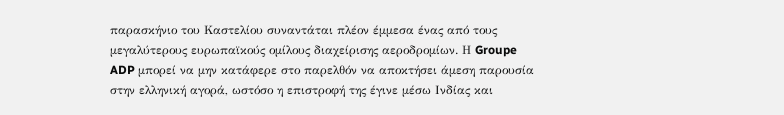παρασκήνιο του Καστελίου συναντάται πλέον έμμεσα ένας από τους μεγαλύτερους ευρωπαϊκούς ομίλους διαχείρισης αεροδρομίων. Η Groupe ADP μπορεί να μην κατάφερε στο παρελθόν να αποκτήσει άμεση παρουσία στην ελληνική αγορά, ωστόσο η επιστροφή της έγινε μέσω Ινδίας και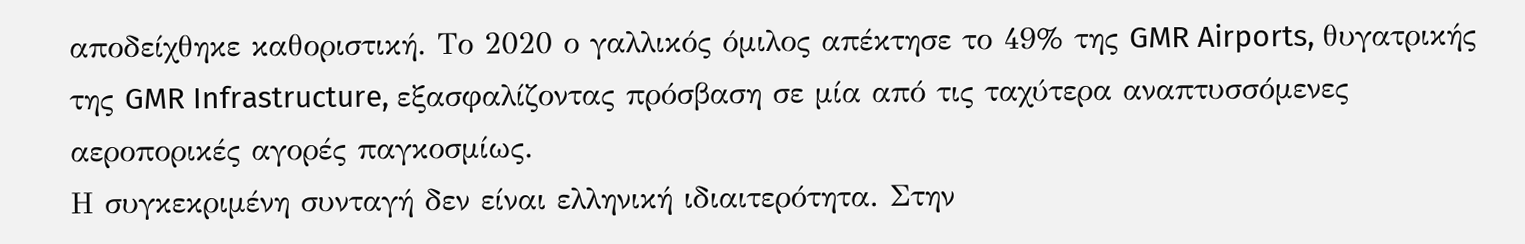αποδείχθηκε καθοριστική. Το 2020 ο γαλλικός όμιλος απέκτησε το 49% της GMR Airports, θυγατρικής της GMR Infrastructure, εξασφαλίζοντας πρόσβαση σε μία από τις ταχύτερα αναπτυσσόμενες αεροπορικές αγορές παγκοσμίως.
Η συγκεκριμένη συνταγή δεν είναι ελληνική ιδιαιτερότητα. Στην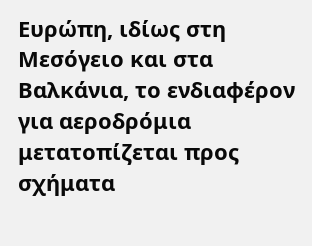Ευρώπη, ιδίως στη Μεσόγειο και στα Βαλκάνια, το ενδιαφέρον για αεροδρόμια μετατοπίζεται προς σχήματα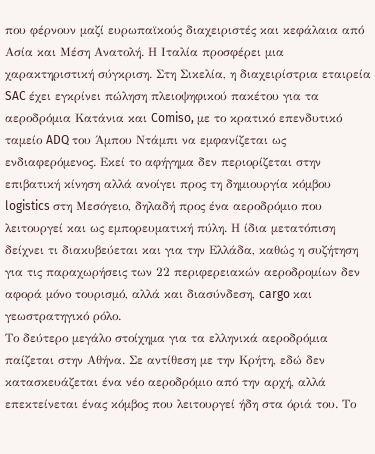που φέρνουν μαζί ευρωπαϊκούς διαχειριστές και κεφάλαια από Ασία και Μέση Ανατολή. Η Ιταλία προσφέρει μια χαρακτηριστική σύγκριση. Στη Σικελία, η διαχειρίστρια εταιρεία SAC έχει εγκρίνει πώληση πλειοψηφικού πακέτου για τα αεροδρόμια Κατάνια και Comiso, με το κρατικό επενδυτικό ταμείο ADQ του Άμπου Ντάμπι να εμφανίζεται ως ενδιαφερόμενος. Εκεί το αφήγημα δεν περιορίζεται στην επιβατική κίνηση αλλά ανοίγει προς τη δημιουργία κόμβου logistics στη Μεσόγειο, δηλαδή προς ένα αεροδρόμιο που λειτουργεί και ως εμπορευματική πύλη. Η ίδια μετατόπιση δείχνει τι διακυβεύεται και για την Ελλάδα, καθώς η συζήτηση για τις παραχωρήσεις των 22 περιφερειακών αεροδρομίων δεν αφορά μόνο τουρισμό, αλλά και διασύνδεση, cargo και γεωστρατηγικό ρόλο.
Το δεύτερο μεγάλο στοίχημα για τα ελληνικά αεροδρόμια παίζεται στην Αθήνα. Σε αντίθεση με την Κρήτη, εδώ δεν κατασκευάζεται ένα νέο αεροδρόμιο από την αρχή, αλλά επεκτείνεται ένας κόμβος που λειτουργεί ήδη στα όριά του. Το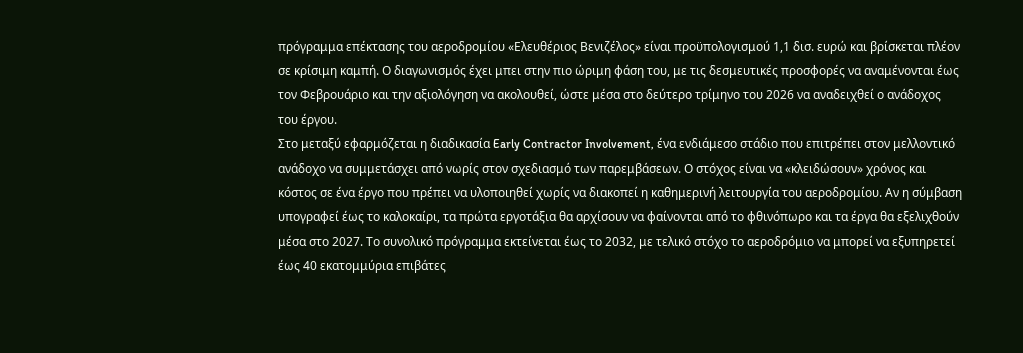πρόγραμμα επέκτασης του αεροδρομίου «Ελευθέριος Βενιζέλος» είναι προϋπολογισμού 1,1 δισ. ευρώ και βρίσκεται πλέον σε κρίσιμη καμπή. Ο διαγωνισμός έχει μπει στην πιο ώριμη φάση του, με τις δεσμευτικές προσφορές να αναμένονται έως τον Φεβρουάριο και την αξιολόγηση να ακολουθεί, ώστε μέσα στο δεύτερο τρίμηνο του 2026 να αναδειχθεί ο ανάδοχος του έργου.
Στο μεταξύ εφαρμόζεται η διαδικασία Early Contractor Involvement, ένα ενδιάμεσο στάδιο που επιτρέπει στον μελλοντικό ανάδοχο να συμμετάσχει από νωρίς στον σχεδιασμό των παρεμβάσεων. Ο στόχος είναι να «κλειδώσουν» χρόνος και κόστος σε ένα έργο που πρέπει να υλοποιηθεί χωρίς να διακοπεί η καθημερινή λειτουργία του αεροδρομίου. Αν η σύμβαση υπογραφεί έως το καλοκαίρι, τα πρώτα εργοτάξια θα αρχίσουν να φαίνονται από το φθινόπωρο και τα έργα θα εξελιχθούν μέσα στο 2027. Το συνολικό πρόγραμμα εκτείνεται έως το 2032, με τελικό στόχο το αεροδρόμιο να μπορεί να εξυπηρετεί έως 40 εκατομμύρια επιβάτες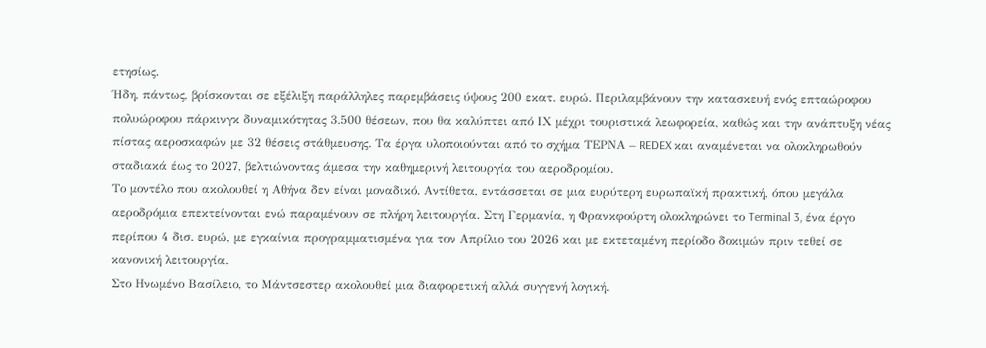ετησίως.
Ήδη, πάντως, βρίσκονται σε εξέλιξη παράλληλες παρεμβάσεις ύψους 200 εκατ. ευρώ. Περιλαμβάνουν την κατασκευή ενός επταώροφου πολυώροφου πάρκινγκ δυναμικότητας 3.500 θέσεων, που θα καλύπτει από ΙΧ μέχρι τουριστικά λεωφορεία, καθώς και την ανάπτυξη νέας πίστας αεροσκαφών με 32 θέσεις στάθμευσης. Τα έργα υλοποιούνται από το σχήμα ΤΕΡΝΑ – REDEX και αναμένεται να ολοκληρωθούν σταδιακά έως το 2027, βελτιώνοντας άμεσα την καθημερινή λειτουργία του αεροδρομίου.
Το μοντέλο που ακολουθεί η Αθήνα δεν είναι μοναδικό. Αντίθετα, εντάσσεται σε μια ευρύτερη ευρωπαϊκή πρακτική, όπου μεγάλα αεροδρόμια επεκτείνονται ενώ παραμένουν σε πλήρη λειτουργία. Στη Γερμανία, η Φρανκφούρτη ολοκληρώνει το Terminal 3, ένα έργο περίπου 4 δισ. ευρώ, με εγκαίνια προγραμματισμένα για τον Απρίλιο του 2026 και με εκτεταμένη περίοδο δοκιμών πριν τεθεί σε κανονική λειτουργία.
Στο Ηνωμένο Βασίλειο, το Μάντσεστερ ακολουθεί μια διαφορετική αλλά συγγενή λογική.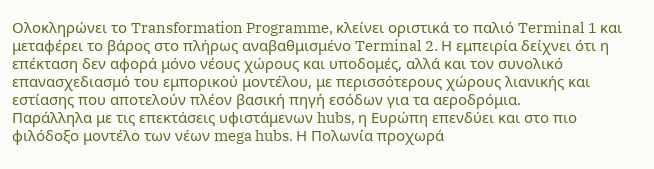Ολοκληρώνει το Transformation Programme, κλείνει οριστικά το παλιό Terminal 1 και μεταφέρει το βάρος στο πλήρως αναβαθμισμένο Terminal 2. Η εμπειρία δείχνει ότι η επέκταση δεν αφορά μόνο νέους χώρους και υποδομές, αλλά και τον συνολικό επανασχεδιασμό του εμπορικού μοντέλου, με περισσότερους χώρους λιανικής και εστίασης που αποτελούν πλέον βασική πηγή εσόδων για τα αεροδρόμια.
Παράλληλα με τις επεκτάσεις υφιστάμενων hubs, η Ευρώπη επενδύει και στο πιο φιλόδοξο μοντέλο των νέων mega hubs. Η Πολωνία προχωρά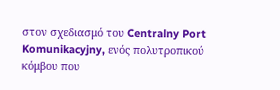στον σχεδιασμό του Centralny Port Komunikacyjny, ενός πολυτροπικού κόμβου που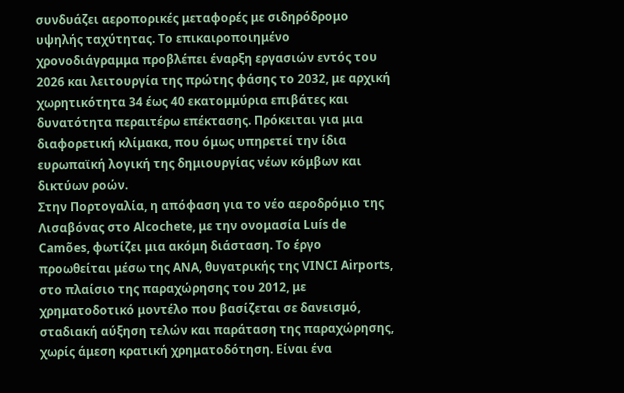συνδυάζει αεροπορικές μεταφορές με σιδηρόδρομο υψηλής ταχύτητας. Το επικαιροποιημένο χρονοδιάγραμμα προβλέπει έναρξη εργασιών εντός του 2026 και λειτουργία της πρώτης φάσης το 2032, με αρχική χωρητικότητα 34 έως 40 εκατομμύρια επιβάτες και δυνατότητα περαιτέρω επέκτασης. Πρόκειται για μια διαφορετική κλίμακα, που όμως υπηρετεί την ίδια ευρωπαϊκή λογική της δημιουργίας νέων κόμβων και δικτύων ροών.
Στην Πορτογαλία, η απόφαση για το νέο αεροδρόμιο της Λισαβόνας στο Alcochete, με την ονομασία Luís de Camões, φωτίζει μια ακόμη διάσταση. Το έργο προωθείται μέσω της ANA, θυγατρικής της VINCI Airports, στο πλαίσιο της παραχώρησης του 2012, με χρηματοδοτικό μοντέλο που βασίζεται σε δανεισμό, σταδιακή αύξηση τελών και παράταση της παραχώρησης, χωρίς άμεση κρατική χρηματοδότηση. Είναι ένα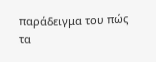παράδειγμα του πώς τα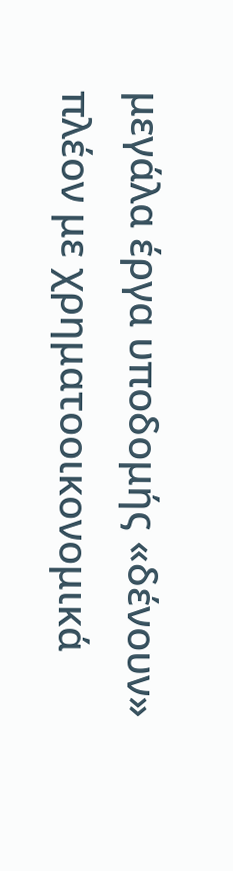μεγάλα έργα υποδομής «δένουν» πλέον με χρηματοοικονομικά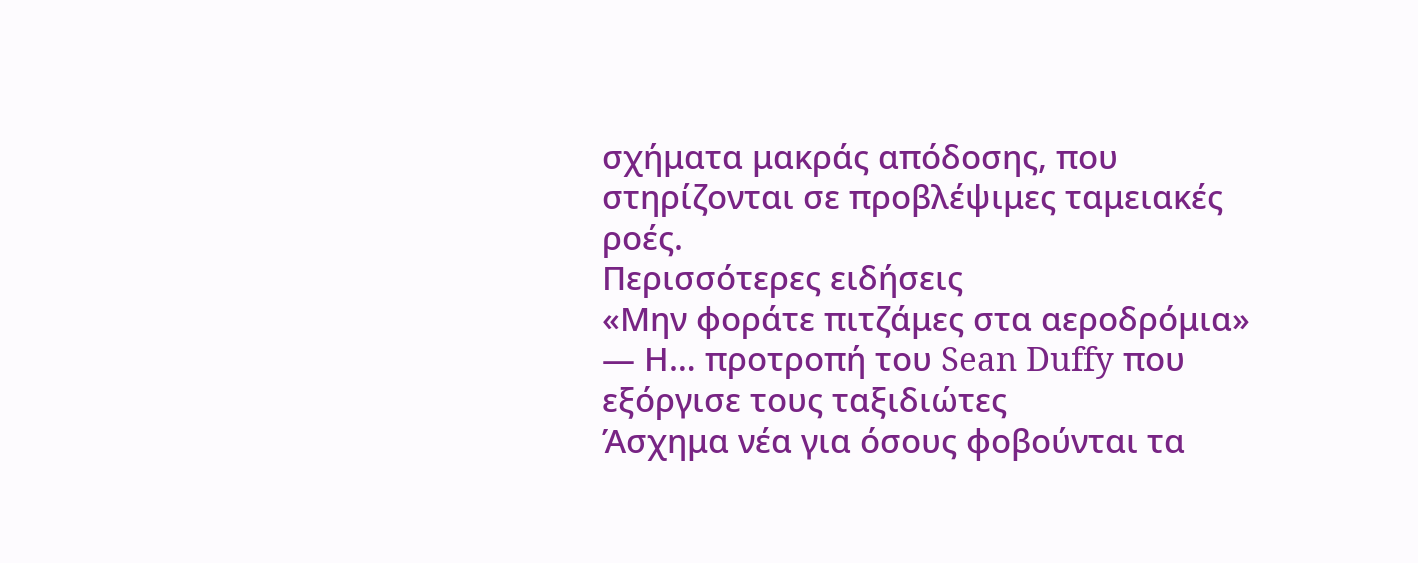σχήματα μακράς απόδοσης, που στηρίζονται σε προβλέψιμες ταμειακές ροές.
Περισσότερες ειδήσεις
«Μην φοράτε πιτζάμες στα αεροδρόμια» — Η… προτροπή του Sean Duffy που εξόργισε τους ταξιδιώτες
Άσχημα νέα για όσους φοβούνται τα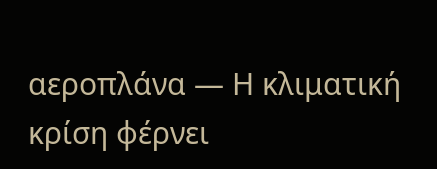αεροπλάνα — Η κλιματική κρίση φέρνει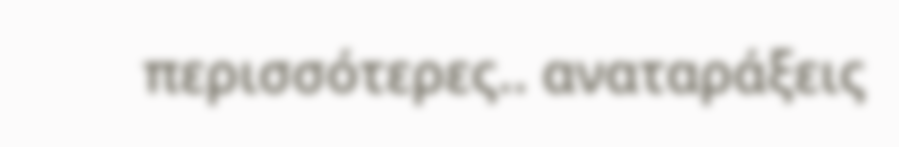περισσότερες.. αναταράξεις